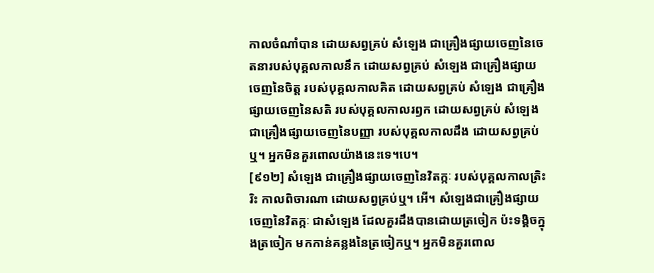កាលចំណាំបាន ដោយសព្វគ្រប់ សំឡេង ជាគ្រឿងផ្សាយចេញនៃចេតនារបស់បុគ្គលកាលនឹក ដោយសព្វគ្រប់ សំឡេង ជាគ្រឿងផ្សាយចេញនៃចិត្ត របស់បុគ្គលកាលគិត ដោយសព្វគ្រប់ សំឡេង ជាគ្រឿងផ្សាយចេញនៃសតិ របស់បុគ្គលកាលរឭក ដោយសព្វគ្រប់ សំឡេង ជាគ្រឿងផ្សាយចេញនៃបញ្ញា របស់បុគ្គលកាលដឹង ដោយសព្វគ្រប់ឬ។ អ្នកមិនគួរពោលយ៉ាងនេះទេ។បេ។
[៩១២] សំឡេង ជាគ្រឿងផ្សាយចេញនៃវិតក្កៈ របស់បុគ្គលកាលត្រិះរិះ កាលពិចារណា ដោយសព្វគ្រប់ឬ។ អើ។ សំឡេងជាគ្រឿងផ្សាយចេញនៃវិតក្កៈ ជាសំឡេង ដែលគួរដឹងបានដោយត្រចៀក ប៉ះទង្គិចក្នុងត្រចៀក មកកាន់គន្លងនៃត្រចៀកឬ។ អ្នកមិនគួរពោល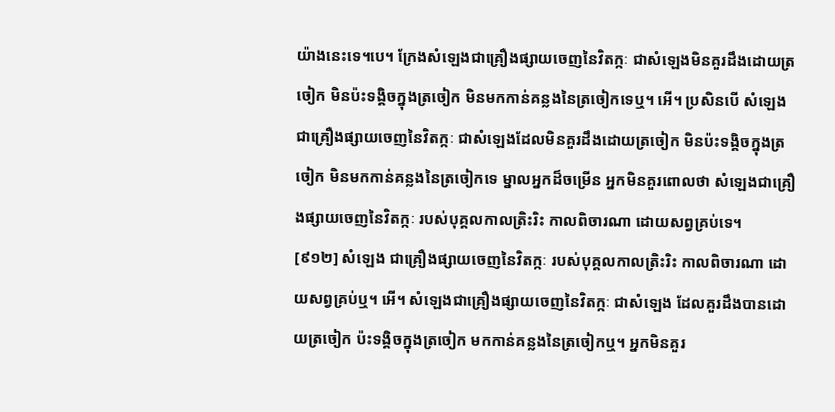យ៉ាងនេះទេ។បេ។ ក្រែងសំឡេងជាគ្រឿងផ្សាយចេញនៃវិតក្កៈ ជាសំឡេងមិនគួរដឹងដោយត្រចៀក មិនប៉ះទង្គិចក្នុងត្រចៀក មិនមកកាន់គន្លងនៃត្រចៀកទេឬ។ អើ។ ប្រសិនបើ សំឡេងជាគ្រឿងផ្សាយចេញនៃវិតក្កៈ ជាសំឡេងដែលមិនគួរដឹងដោយត្រចៀក មិនប៉ះទង្គិចក្នុងត្រចៀក មិនមកកាន់គន្លងនៃត្រចៀកទេ ម្នាលអ្នកដ៏ចម្រើន អ្នកមិនគួរពោលថា សំឡេងជាគ្រឿងផ្សាយចេញនៃវិតក្កៈ របស់បុគ្គលកាលត្រិះរិះ កាលពិចារណា ដោយសព្វគ្រប់ទេ។
[៩១២] សំឡេង ជាគ្រឿងផ្សាយចេញនៃវិតក្កៈ របស់បុគ្គលកាលត្រិះរិះ កាលពិចារណា ដោយសព្វគ្រប់ឬ។ អើ។ សំឡេងជាគ្រឿងផ្សាយចេញនៃវិតក្កៈ ជាសំឡេង ដែលគួរដឹងបានដោយត្រចៀក ប៉ះទង្គិចក្នុងត្រចៀក មកកាន់គន្លងនៃត្រចៀកឬ។ អ្នកមិនគួរ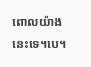ពោលយ៉ាងនេះទេ។បេ។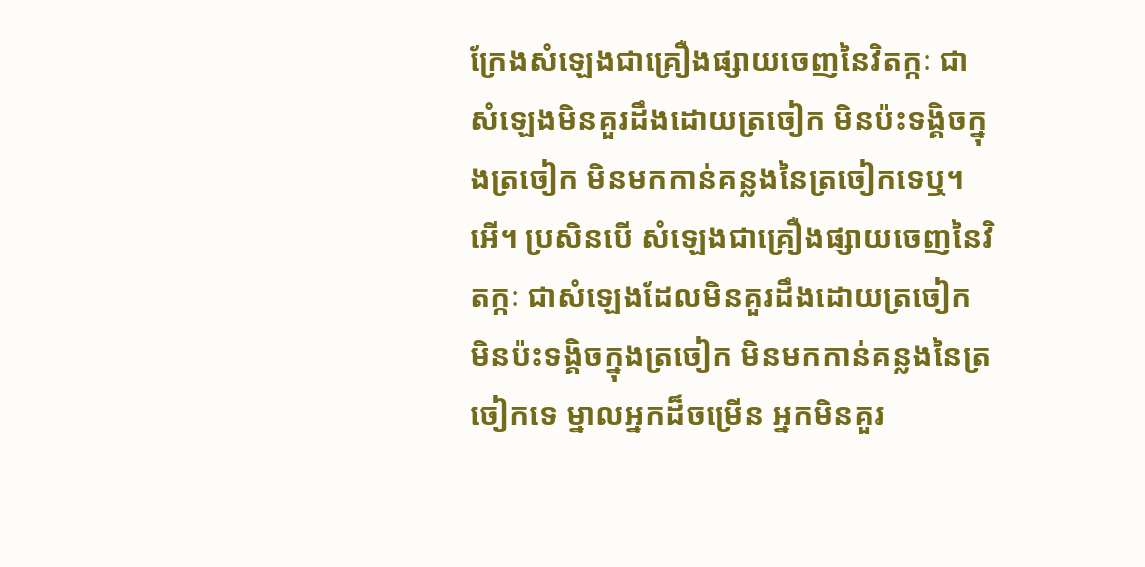ក្រែងសំឡេងជាគ្រឿងផ្សាយចេញនៃវិតក្កៈ ជាសំឡេងមិនគួរដឹងដោយត្រចៀក មិនប៉ះទង្គិចក្នុងត្រចៀក មិនមកកាន់គន្លងនៃត្រចៀកទេឬ។ អើ។ ប្រសិនបើ សំឡេងជាគ្រឿងផ្សាយចេញនៃវិតក្កៈ ជាសំឡេងដែលមិនគួរដឹងដោយត្រចៀក មិនប៉ះទង្គិចក្នុងត្រចៀក មិនមកកាន់គន្លងនៃត្រចៀកទេ ម្នាលអ្នកដ៏ចម្រើន អ្នកមិនគួរ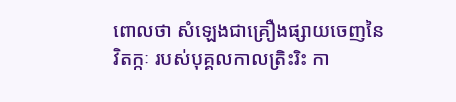ពោលថា សំឡេងជាគ្រឿងផ្សាយចេញនៃវិតក្កៈ របស់បុគ្គលកាលត្រិះរិះ កា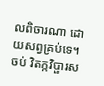លពិចារណា ដោយសព្វគ្រប់ទេ។
ចប់ វិតក្កវិប្ផារស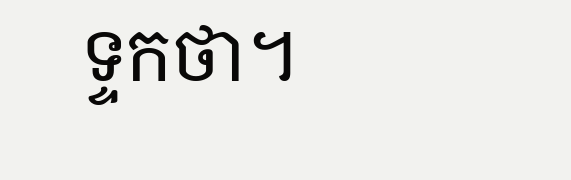ទ្ទកថា។